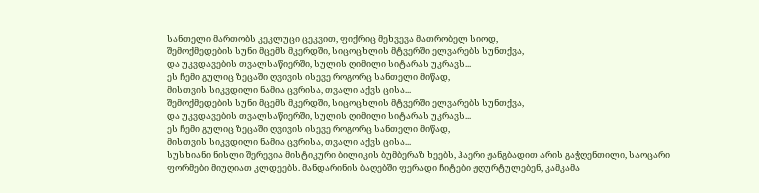სანთელი მართობს კეკლუცი ცეკვით, ფიქრიც მეხვევა მათრობელ სიოდ,
შემოქმედების სუნი მცემს მკერდში, სიცოცხლის მტვერში ელვარებს სუნთქვა,
და უკვდავების თვალსაწიერში, სულის ღიმილი სიტარას უკრავს...
ეს ჩემი გულიც ზეცაში ღვივის ისევე როგორც სანთელი მიწად,
მისთვის სიკვდილი ნამია ცვრისა, თვალი აქვს ცისა...
შემოქმედების სუნი მცემს მკერდში, სიცოცხლის მტვერში ელვარებს სუნთქვა,
და უკვდავების თვალსაწიერში, სულის ღიმილი სიტარას უკრავს...
ეს ჩემი გულიც ზეცაში ღვივის ისევე როგორც სანთელი მიწად,
მისთვის სიკვდილი ნამია ცვრისა, თვალი აქვს ცისა...
სუსხიანი ნისლი შერევია მისტიკური ბილიკის ბუმბერაზ ხეებს, ჰაერი ჟანგბადით არის გაჭღენთილი, საოცარი ფორმები მიუღიათ კლდეებს. მანდარინის ბაღებში ფერადი ჩიტები ჟღურტულებენ, კამკამა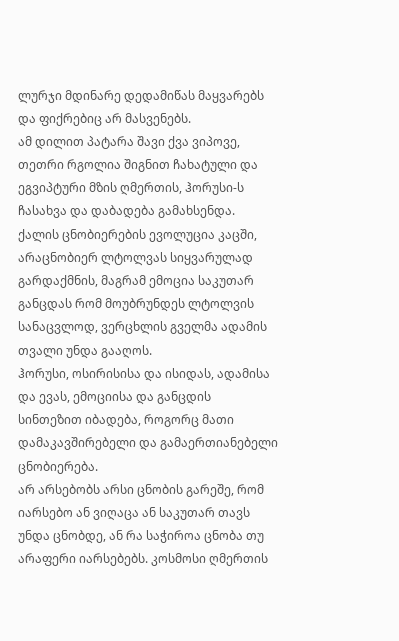ლურჯი მდინარე დედამიწას მაყვარებს და ფიქრებიც არ მასვენებს.
ამ დილით პატარა შავი ქვა ვიპოვე, თეთრი რგოლია შიგნით ჩახატული და ეგვიპტური მზის ღმერთის, ჰორუსი-ს ჩასახვა და დაბადება გამახსენდა.
ქალის ცნობიერების ევოლუცია კაცში, არაცნობიერ ლტოლვას სიყვარულად გარდაქმნის, მაგრამ ემოცია საკუთარ განცდას რომ მოუბრუნდეს ლტოლვის სანაცვლოდ, ვერცხლის გველმა ადამის თვალი უნდა გააღოს.
ჰორუსი, ოსირისისა და ისიდას, ადამისა და ევას, ემოციისა და განცდის
სინთეზით იბადება, როგორც მათი დამაკავშირებელი და გამაერთიანებელი ცნობიერება.
არ არსებობს არსი ცნობის გარეშე, რომ იარსებო ან ვიღაცა ან საკუთარ თავს უნდა ცნობდე, ან რა საჭიროა ცნობა თუ არაფერი იარსებებს. კოსმოსი ღმერთის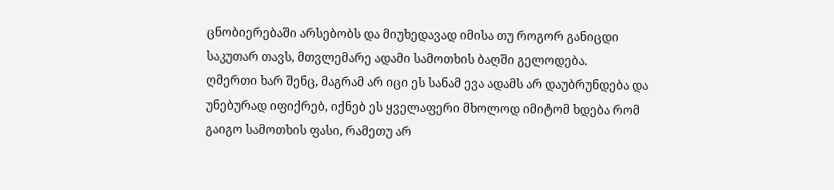ცნობიერებაში არსებობს და მიუხედავად იმისა თუ როგორ განიცდი საკუთარ თავს, მთვლემარე ადამი სამოთხის ბაღში გელოდება.
ღმერთი ხარ შენც, მაგრამ არ იცი ეს სანამ ევა ადამს არ დაუბრუნდება და უნებურად იფიქრებ, იქნებ ეს ყველაფერი მხოლოდ იმიტომ ხდება რომ გაიგო სამოთხის ფასი, რამეთუ არ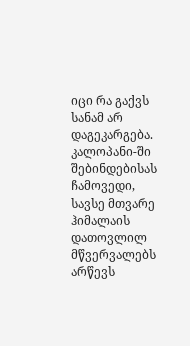იცი რა გაქვს სანამ არ დაგეკარგება.
კალოპანი-ში შებინდებისას ჩამოვედი, სავსე მთვარე ჰიმალაის დათოვლილ მწვერვალებს არწევს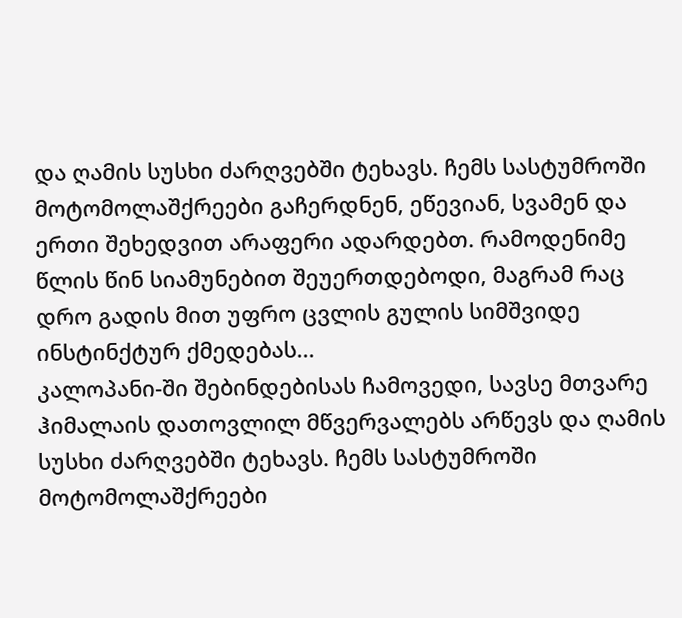და ღამის სუსხი ძარღვებში ტეხავს. ჩემს სასტუმროში მოტომოლაშქრეები გაჩერდნენ, ეწევიან, სვამენ და ერთი შეხედვით არაფერი ადარდებთ. რამოდენიმე წლის წინ სიამუნებით შეუერთდებოდი, მაგრამ რაც დრო გადის მით უფრო ცვლის გულის სიმშვიდე ინსტინქტურ ქმედებას...
კალოპანი-ში შებინდებისას ჩამოვედი, სავსე მთვარე ჰიმალაის დათოვლილ მწვერვალებს არწევს და ღამის სუსხი ძარღვებში ტეხავს. ჩემს სასტუმროში მოტომოლაშქრეები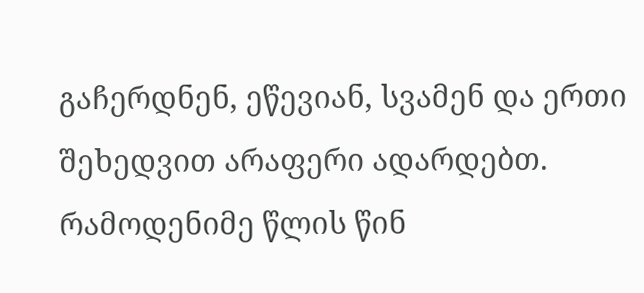გაჩერდნენ, ეწევიან, სვამენ და ერთი შეხედვით არაფერი ადარდებთ. რამოდენიმე წლის წინ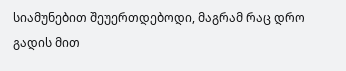სიამუნებით შეუერთდებოდი, მაგრამ რაც დრო გადის მით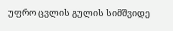უფრო ცვლის გულის სიმშვიდე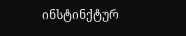ინსტინქტურ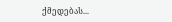ქმედებას...